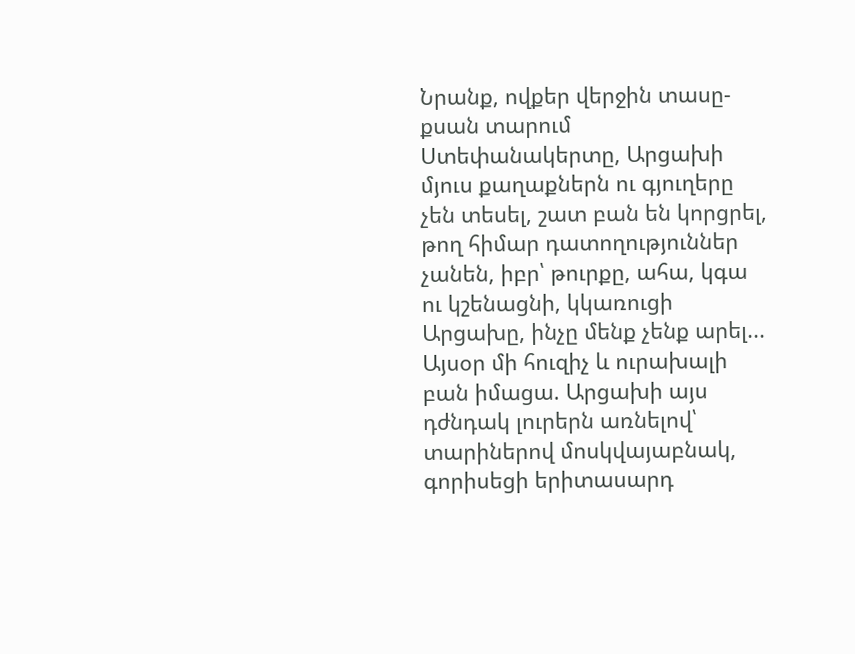Նրանք, ովքեր վերջին տասը-քսան տարում Ստեփանակերտը, Արցախի մյուս քաղաքներն ու գյուղերը չեն տեսել, շատ բան են կորցրել, թող հիմար դատողություններ չանեն, իբր՝ թուրքը, ահա, կգա ու կշենացնի, կկառուցի Արցախը, ինչը մենք չենք արել...
Այսօր մի հուզիչ և ուրախալի բան իմացա. Արցախի այս դժնդակ լուրերն առնելով՝ տարիներով մոսկվայաբնակ, գորիսեցի երիտասարդ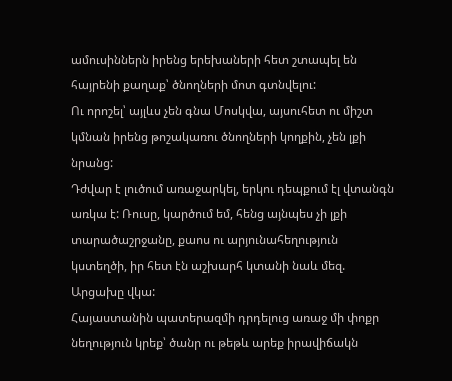ամուսիններն իրենց երեխաների հետ շտապել են հայրենի քաղաք՝ ծնողների մոտ գտնվելու:
Ու որոշել՝ այլևս չեն գնա Մոսկվա, այսուհետ ու միշտ կմնան իրենց թոշակառու ծնողների կողքին, չեն լքի նրանց:
Դժվար է լուծում առաջարկել, երկու դեպքում էլ վտանգն առկա է: Ռուսը, կարծում եմ, հենց այնպես չի լքի տարածաշրջանը, քաոս ու արյունահեղություն կստեղծի, իր հետ էն աշխարհ կտանի նաև մեզ. Արցախը վկա:
Հայաստանին պատերազմի դրդելուց առաջ մի փոքր նեղություն կրեք՝ ծանր ու թեթև արեք իրավիճակն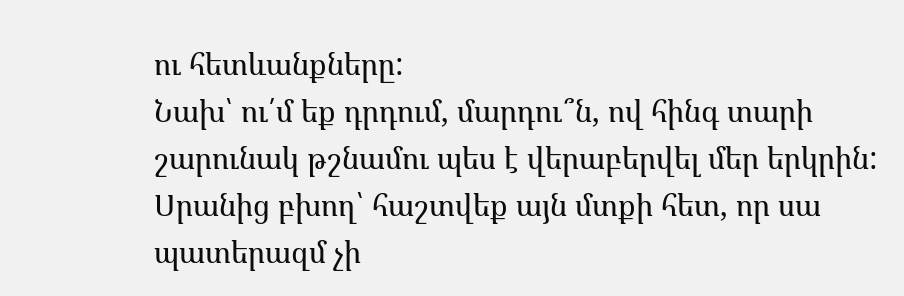ու հետևանքները:
Նախ՝ ու՛մ եք դրդում, մարդու՞ն, ով հինգ տարի շարունակ թշնամու պես է վերաբերվել մեր երկրին: Սրանից բխող՝ հաշտվեք այն մտքի հետ, որ սա պատերազմ չի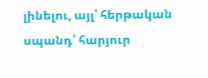լինելու, այլ՝ հերթական սպանդ՝ հարյուր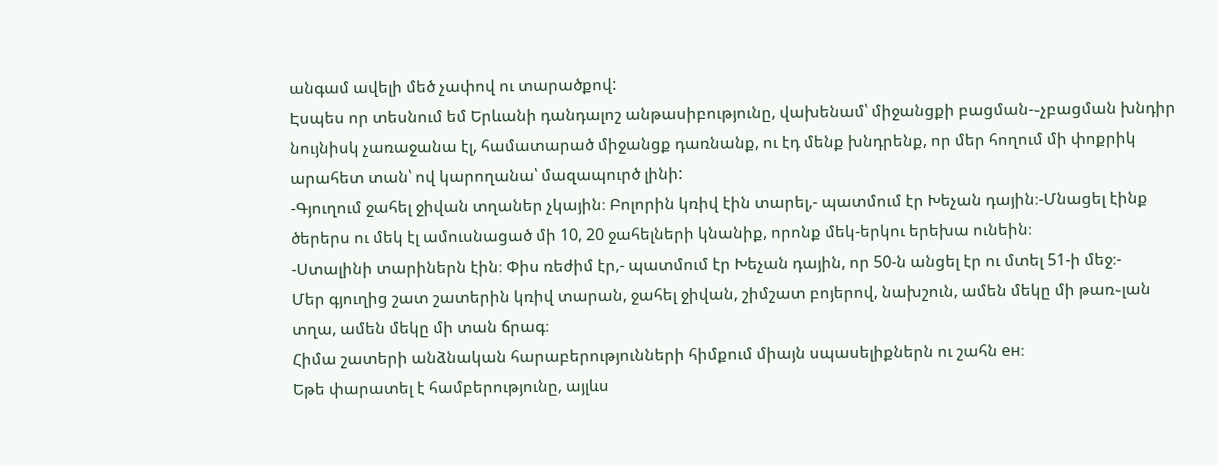անգամ ավելի մեծ չափով ու տարածքով:
Էսպես որ տեսնում եմ Երևանի դանդալոշ անթասիբությունը, վախենամ՝ միջանցքի բացման-֊չբացման խնդիր նույնիսկ չառաջանա էլ, համատարած միջանցք դառնանք, ու էդ մենք խնդրենք, որ մեր հողում մի փոքրիկ արահետ տան՝ ով կարողանա՝ մազապուրծ լինի:
-Գյուղում ջահել ջիվան տղաներ չկային։ Բոլորին կռիվ էին տարել,- պատմում էր Խեչան դային։-Մնացել էինք ծերերս ու մեկ էլ ամուսնացած մի 10, 20 ջահելների կնանիք, որոնք մեկ-երկու երեխա ունեին։
-Ստալինի տարիներն էին։ Փիս ռեժիմ էր,- պատմում էր Խեչան դային, որ 50-ն անցել էր ու մտել 51-ի մեջ։-
Մեր գյուղից շատ շատերին կռիվ տարան, ջահել ջիվան, շիմշատ բոյերով, նախշուն, ամեն մեկը մի թառ֊լան տղա, ամեն մեկը մի տան ճրագ։
Հիմա շատերի անձնական հարաբերությունների հիմքում միայն սպասելիքներն ու շահն ен։
Եթե փարատել է համբերությունը, այլևս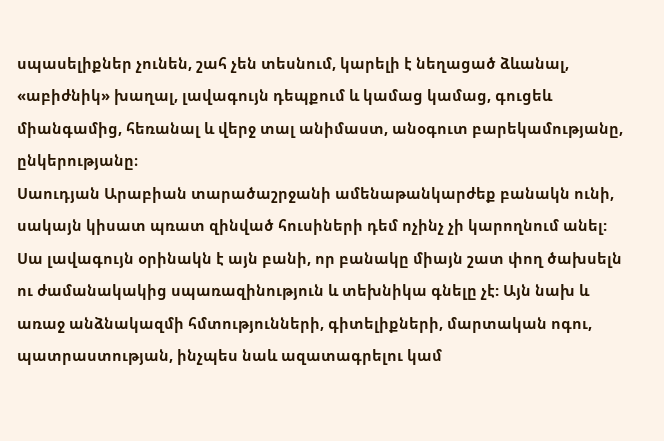սպասելիքներ չունեն, շահ չեն տեսնում, կարելի է նեղացած ձևանալ, «աբիժնիկ» խաղալ, լավագույն դեպքում և կամաց կամաց, գուցեև միանգամից, հեռանալ և վերջ տալ անիմաստ, անօգուտ բարեկամությանը, ընկերությանը։
Սաուդյան Արաբիան տարածաշրջանի ամենաթանկարժեք բանակն ունի, սակայն կիսատ պռատ զինված հուսիների դեմ ոչինչ չի կարողնում անել: Սա լավագույն օրինակն է այն բանի, որ բանակը միայն շատ փող ծախսելն ու ժամանակակից սպառազինություն և տեխնիկա գնելը չէ: Այն նախ և առաջ անձնակազմի հմտությունների, գիտելիքների, մարտական ոգու, պատրաստության, ինչպես նաև ազատագրելու կամ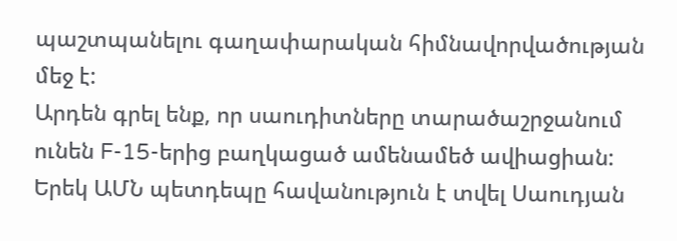պաշտպանելու գաղափարական հիմնավորվածության մեջ է:
Արդեն գրել ենք, որ սաուդիտները տարածաշրջանում ունեն F-15-երից բաղկացած ամենամեծ ավիացիան: Երեկ ԱՄՆ պետդեպը հավանություն է տվել Սաուդյան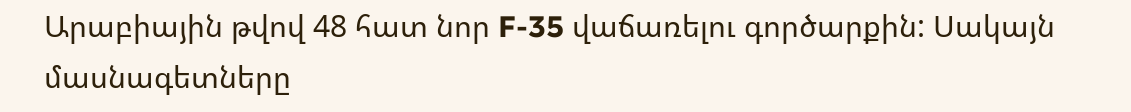Արաբիային թվով 48 հատ նոր F-35 վաճառելու գործարքին: Սակայն մասնագետները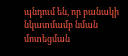պնդում են, որ բանակի նկատմամբ նման մոտեցման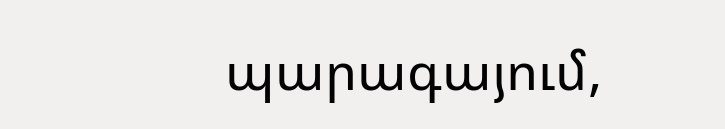պարագայում,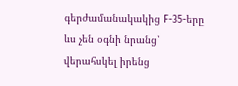գերժամանակակից F-35-երը ևս չեն օգնի նրանց՝ վերահսկել իրենց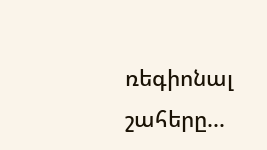ռեգիոնալ շահերը...